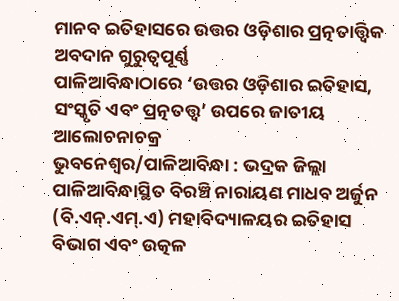ମାନବ ଇତିହାସରେ ଉତ୍ତର ଓଡ଼ିଶାର ପ୍ରତ୍ନତାତ୍ତ୍ବିକ ଅବଦାନ ଗୁରୁତ୍ବପୂର୍ଣ୍ଣ
ପାଳିଆବିନ୍ଧାଠାରେ ‘ଉତ୍ତର ଓଡ଼ିଶାର ଇତିହାସ, ସଂସ୍କୃତି ଏବଂ ପ୍ରତ୍ନତତ୍ତ୍ୱ’ ଉପରେ ଜାତୀୟ ଆଲୋଚନାଚକ୍ର
ଭୁବନେଶ୍ୱର/ପାଳିଆବିନ୍ଧା : ଭଦ୍ରକ ଜିଲ୍ଲା ପାଳିଆବିନ୍ଧାସ୍ଥିତ ବିରଞ୍ଚି ନାରାୟଣ ମାଧବ ଅର୍ଜୁନ (ବି.ଏନ୍.ଏମ୍.ଏ) ମହାବିଦ୍ୟାଳୟର ଇତିହାସ ବିଭାଗ ଏବଂ ଉତ୍କଳ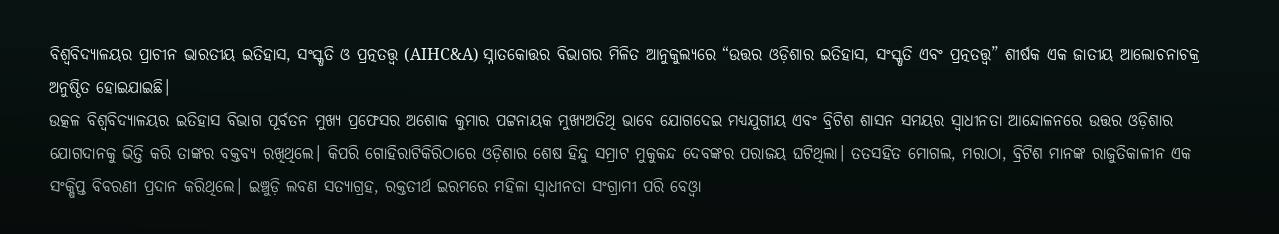ବିଶ୍ୱବିଦ୍ୟାଳୟର ପ୍ରାଚୀନ ଭାରତୀୟ ଇତିହାସ, ସଂସ୍କୃତି ଓ ପ୍ରତ୍ନତତ୍ତ୍ୱ (AIHC&A) ସ୍ନାତକୋତ୍ତର ବିଭାଗର ମିଳିତ ଆନୁକୁଲ୍ୟରେ “ଉତ୍ତର ଓଡ଼ିଶାର ଇତିହାସ, ସଂସ୍କୃତି ଏବଂ ପ୍ରତ୍ନତତ୍ତ୍ୱ” ଶୀର୍ଷକ ଏକ ଜାତୀୟ ଆଲୋଚନାଚକ୍ର ଅନୁଷ୍ଠିତ ହୋଇଯାଇଛି।
ଉତ୍କଳ ବିଶ୍ବବିଦ୍ୟାଳୟର ଇତିହାସ ବିଭାଗ ପୂର୍ବତନ ମୁଖ୍ୟ ପ୍ରଫେସର ଅଶୋକ କୁମାର ପଟ୍ଟନାୟକ ମୁଖ୍ୟଅତିଥି ଭାବେ ଯୋଗଦେଇ ମଧ୍ୟଯୁଗୀୟ ଏବଂ ବ୍ରିଟିଶ ଶାସନ ସମୟର ସ୍ବାଧୀନତା ଆନ୍ଦୋଳନରେ ଉତ୍ତର ଓଡ଼ିଶାର ଯୋଗଦାନକୁ ଭିତ୍ତି କରି ତାଙ୍କର ବକ୍ତବ୍ୟ ରଖିଥିଲେ। କିପରି ଗୋହିରାଟିକିରିଠାରେ ଓଡ଼ିଶାର ଶେଷ ହିନ୍ଦୁ ସମ୍ରାଟ ମୁକୁକନ୍ଦ ଦେବଙ୍କର ପରାଜୟ ଘଟିଥିଲା। ତତସହିତ ମୋଗଲ, ମରାଠା, ବ୍ରିଟିଶ ମାନଙ୍କ ରାଜୁତିକାଳୀନ ଏକ ସଂକ୍ଷିପ୍ତ ବିବରଣୀ ପ୍ରଦାନ କରିଥିଲେ। ଇଞ୍ଚୁଡ଼ି ଲବଣ ସତ୍ୟାଗ୍ରହ, ରକ୍ତତୀର୍ଥ ଇରମରେ ମହିଳା ସ୍ବାଧୀନତା ସଂଗ୍ରାମୀ ପରି ବେଓ୍ବା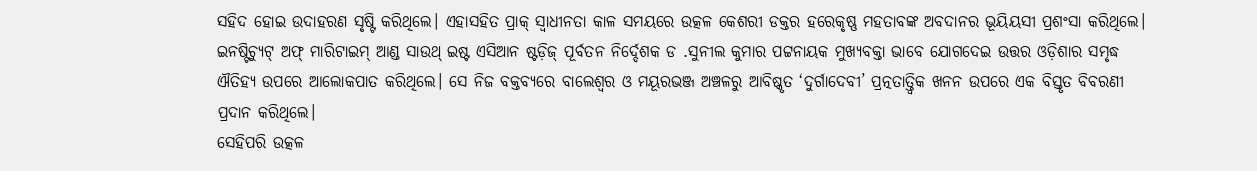ସହିଦ ହୋଇ ଉଦାହରଣ ସୃଷ୍ଟି କରିଥିଲେ। ଏହାସହିତ ପ୍ରାକ୍ ସ୍ବାଧୀନତା କାଳ ସମୟରେ ଉତ୍କଳ କେଶରୀ ଡକ୍ତର ହରେକୃଷ୍ଣ ମହତାବଙ୍କ ଅବଦାନର ଭୂୟିୟସୀ ପ୍ରଶଂସା କରିଥିଲେ।
ଇନଷ୍ଟିଚ୍ୟୁଟ୍ ଅଫ୍ ମାରିଟାଇମ୍ ଆଣ୍ଡ ସାଉଥ୍ ଇଷ୍ଟ ଏସିଆନ ଷ୍ଟଡ଼ିଜ୍ ପୂର୍ବତନ ନିର୍ଦ୍ଦେଶକ ଡ .ସୁନୀଲ କୁମାର ପଟ୍ଟନାୟକ ମୁଖ୍ୟବକ୍ତା ଭାବେ ଯୋଗଦେଇ ଉତ୍ତର ଓଡ଼ିଶାର ସମୃଦ୍ଧ ଐତିହ୍ୟ ଉପରେ ଆଲୋକପାତ କରିଥିଲେ। ସେ ନିଜ ବକ୍ତବ୍ୟରେ ବାଲେଶ୍ୱର ଓ ମୟୂରଭଞ୍ଜ ଅଞ୍ଚଳରୁ ଆବିଷ୍କୃତ ‘ଦୁର୍ଗାଦେବୀ’ ପ୍ରତ୍ନତାତ୍ତ୍ୱିକ ଖନନ ଉପରେ ଏକ ବିସ୍ତୃତ ବିବରଣୀ ପ୍ରଦାନ କରିଥିଲେ।
ସେହିପରି ଉତ୍କଳ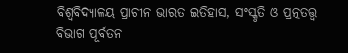ବିଶ୍ବବିଦ୍ୟାଳୟ ପ୍ରାଚୀନ ଭାରତ ଇତିହାସ, ସଂସ୍କୃତି ଓ ପ୍ରତ୍ନତତ୍ତ୍ବ ବିଭାଗ ପୂର୍ବତନ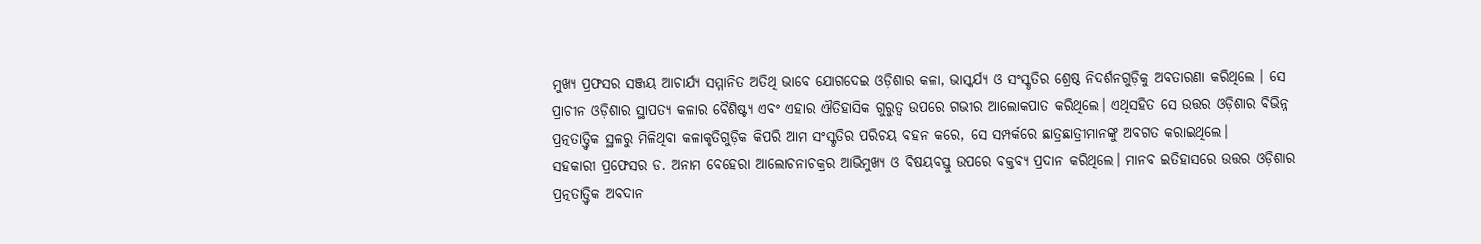ମୁଖ୍ୟ ପ୍ରଫସର ସଞ୍ଜୟ ଆଚାର୍ଯ୍ୟ ସମ୍ମାନିତ ଅତିଥି ଭାବେ ଯୋଗଦେଇ ଓଡ଼ିଶାର କଳା, ଭାସ୍କର୍ଯ୍ୟ ଓ ସଂସ୍କୃତିର ଶ୍ରେଷ୍ଠ ନିଦର୍ଶନଗୁଡ଼ିକୁ ଅବତାରଣା କରିଥିଲେ । ସେ ପ୍ରାଚୀନ ଓଡ଼ିଶାର ସ୍ଥାପତ୍ୟ କଳାର ବୈଶିଷ୍ଟ୍ୟ ଏବଂ ଏହାର ଐତିହାସିକ ଗୁରୁତ୍ୱ ଉପରେ ଗଭୀର ଆଲୋକପାତ କରିଥିଲେ। ଏଥିସହିତ ସେ ଉତ୍ତର ଓଡ଼ିଶାର ବିଭିନ୍ନ ପ୍ରତ୍ନତାତ୍ତ୍ୱିକ ସ୍ଥଳରୁ ମିଳିଥିବା କଳାକୃତିଗୁଡ଼ିକ କିପରି ଆମ ସଂସ୍କୃତିର ପରିଚୟ ବହନ କରେ, ସେ ସମ୍ପର୍କରେ ଛାତ୍ରଛାତ୍ରୀମାନଙ୍କୁ ଅବଗତ କରାଇଥିଲେ।
ସହକାରୀ ପ୍ରଫେସର ଡ. ଅନାମ ବେହେରା ଆଲୋଚନାଚକ୍ରର ଆଭିମୁଖ୍ୟ ଓ ବିଷୟବସ୍ତୁ ଉପରେ ବକ୍ତବ୍ୟ ପ୍ରଦାନ କରିଥିଲେ। ମାନବ ଇତିହାସରେ ଉତ୍ତର ଓଡ଼ିଶାର ପ୍ରତ୍ନତାତ୍ତ୍ବିକ ଅବଦାନ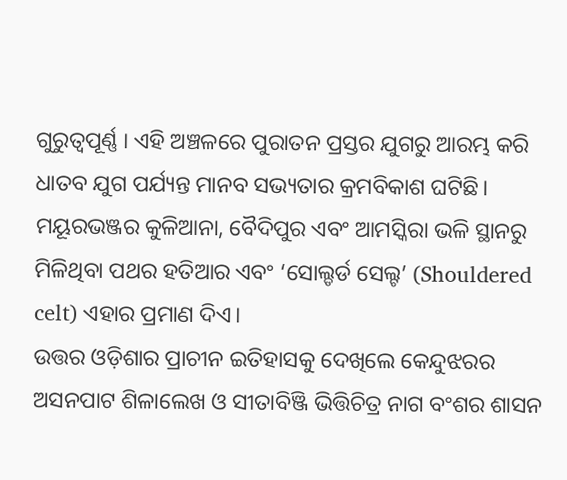ଗୁରୁତ୍ବପୂର୍ଣ୍ଣ । ଏହି ଅଞ୍ଚଳରେ ପୁରାତନ ପ୍ରସ୍ତର ଯୁଗରୁ ଆରମ୍ଭ କରି ଧାତବ ଯୁଗ ପର୍ଯ୍ୟନ୍ତ ମାନବ ସଭ୍ୟତାର କ୍ରମବିକାଶ ଘଟିଛି। ମୟୂରଭଞ୍ଜର କୁଳିଆନା, ବୈଦିପୁର ଏବଂ ଆମସ୍କିରା ଭଳି ସ୍ଥାନରୁ ମିଳିଥିବା ପଥର ହତିଆର ଏବଂ ‘ସୋଲ୍ଡର୍ଡ ସେଲ୍ଟ’ (Shouldered celt) ଏହାର ପ୍ରମାଣ ଦିଏ।
ଉତ୍ତର ଓଡ଼ିଶାର ପ୍ରାଚୀନ ଇତିହାସକୁ ଦେଖିଲେ କେନ୍ଦୁଝରର ଅସନପାଟ ଶିଳାଲେଖ ଓ ସୀତାବିଞ୍ଜି ଭିତ୍ତିଚିତ୍ର ନାଗ ବଂଶର ଶାସନ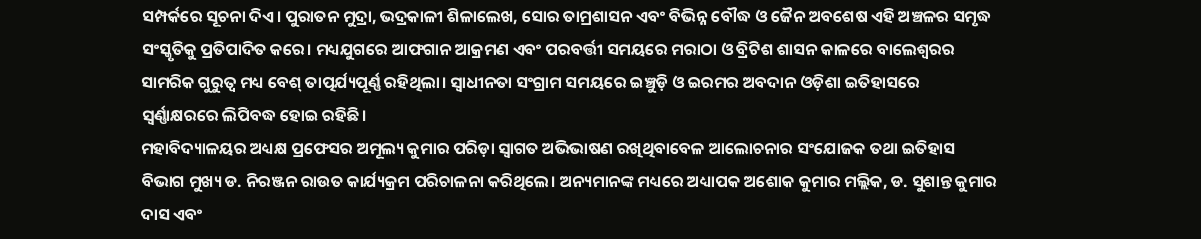ସମ୍ପର୍କରେ ସୂଚନା ଦିଏ। ପୁରାତନ ମୁଦ୍ରା, ଭଦ୍ରକାଳୀ ଶିଳାଲେଖ, ସୋର ତାମ୍ରଶାସନ ଏବଂ ବିଭିନ୍ନ ବୌଦ୍ଧ ଓ ଜୈନ ଅବଶେଷ ଏହି ଅଞ୍ଚଳର ସମୃଦ୍ଧ ସଂସ୍କୃତିକୁ ପ୍ରତିପାଦିତ କରେ। ମଧ୍ୟଯୁଗରେ ଆଫଗାନ ଆକ୍ରମଣ ଏବଂ ପରବର୍ତ୍ତୀ ସମୟରେ ମରାଠା ଓ ବ୍ରିଟିଶ ଶାସନ କାଳରେ ବାଲେଶ୍ୱରର ସାମରିକ ଗୁରୁତ୍ୱ ମଧ୍ୟ ବେଶ୍ ତାତ୍ପର୍ଯ୍ୟପୂର୍ଣ୍ଣ ରହିଥିଲା। ସ୍ୱାଧୀନତା ସଂଗ୍ରାମ ସମୟରେ ଇଞ୍ଚୁଡ଼ି ଓ ଇରମର ଅବଦାନ ଓଡ଼ିଶା ଇତିହାସରେ ସ୍ୱର୍ଣ୍ଣାକ୍ଷରରେ ଲିପିବଦ୍ଧ ହୋଇ ରହିଛି।
ମହାବିଦ୍ୟାଳୟର ଅଧ୍ୟକ୍ଷ ପ୍ରଫେସର ଅମୂଲ୍ୟ କୁମାର ପରିଡ଼ା ସ୍ବାଗତ ଅଭିଭାଷଣ ରଖିଥିବାବେଳ ଆଲୋଚନାର ସଂଯୋଜକ ତଥା ଇତିହାସ ବିଭାଗ ମୁଖ୍ୟ ଡ. ନିରଞ୍ଜନ ରାଉତ କାର୍ଯ୍ୟକ୍ରମ ପରିଚାଳନା କରିଥିଲେ। ଅନ୍ୟମାନଙ୍କ ମଧ୍ୟରେ ଅଧ୍ୟାପକ ଅଶୋକ କୁମାର ମଲ୍ଲିକ, ଡ. ସୁଶାନ୍ତ କୁମାର ଦାସ ଏବଂ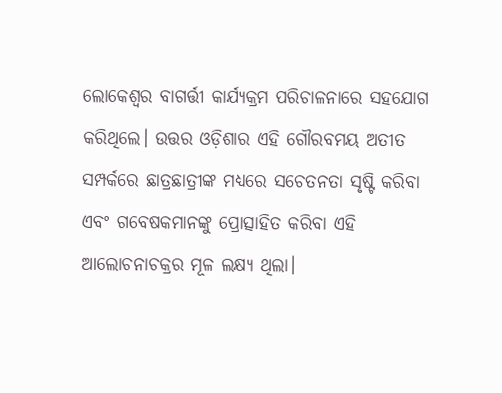ଲୋକେଶ୍ୱର ବାଗର୍ତ୍ତୀ କାର୍ଯ୍ୟକ୍ରମ ପରିଚାଳନାରେ ସହଯୋଗ କରିଥିଲେ। ଉତ୍ତର ଓଡ଼ିଶାର ଏହି ଗୌରବମୟ ଅତୀତ ସମ୍ପର୍କରେ ଛାତ୍ରଛାତ୍ରୀଙ୍କ ମଧ୍ୟରେ ସଚେତନତା ସୃଷ୍ଟି କରିବା ଏବଂ ଗବେଷକମାନଙ୍କୁ ପ୍ରୋତ୍ସାହିତ କରିବା ଏହି ଆଲୋଚନାଚକ୍ରର ମୂଳ ଲକ୍ଷ୍ୟ ଥିଲା।